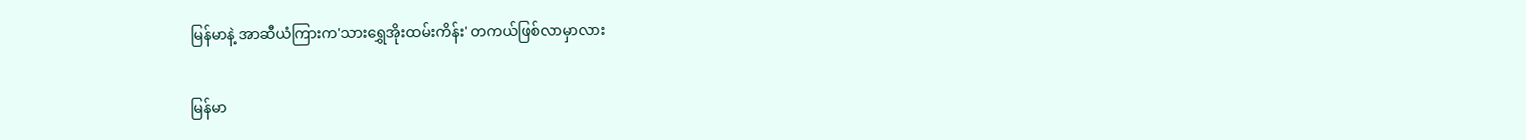မြန်မာနဲ့ အာဆီယံကြားက'သားရွှေအိုးထမ်းကိန်း' တကယ်ဖြစ်လာမှာလား

မြန်မာ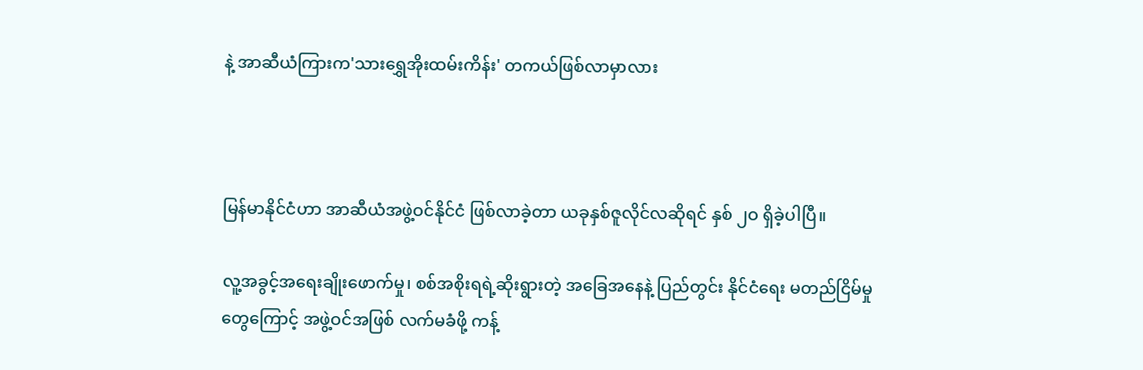နဲ့ အာဆီယံကြားက'သားရွှေအိုးထမ်းကိန်း' တကယ်ဖြစ်လာမှာလား



မြန်မာနိုင်ငံဟာ အာဆီယံအဖွဲ့ဝင်နိုင်ငံ ဖြစ်လာခဲ့တာ ယခုနှစ်ဇူလိုင်လဆိုရင် နှစ် ၂ဝ ရှိခဲ့ပါပြီ။

လူ့အခွင့်အရေးချိုးဖောက်မှု၊ စစ်အစိုးရရဲ့ဆိုးရွားတဲ့ အခြေအနေနဲ့ ပြည်တွင်း နိုင်ငံရေး မတည်ငြိမ်မှု
တွေကြောင့် အဖွဲ့ဝင်အဖြစ် လက်မခံဖို့ ကန့်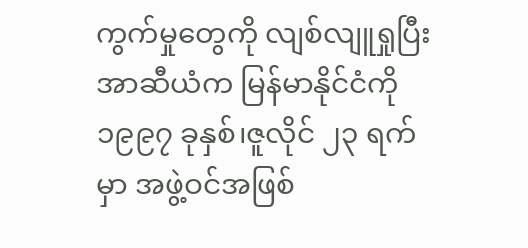ကွက်မှုတွေကို လျစ်လျူရှုပြီး အာဆီယံက မြန်မာနိုင်ငံကို
၁၉၉၇ ခုနှစ်၊ဇူလိုင် ၂၃ ရက်မှာ အဖွဲ့ဝင်အဖြစ်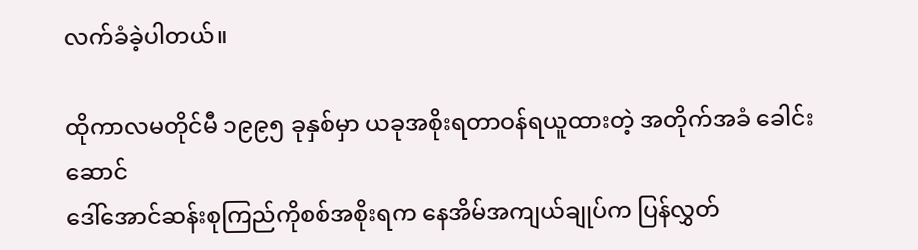လက်ခံခဲ့ပါတယ်။

ထိုကာလမတိုင်မီ ၁၉၉၅ ခုနှစ်မှာ ယခုအစိုးရတာဝန်ရယူထားတဲ့ အတိုက်အခံ ခေါင်းဆောင်
ဒေါ်အောင်ဆန်းစုကြည်ကိုစစ်အစိုးရက နေအိမ်အကျယ်ချုပ်က ပြန်လွှတ်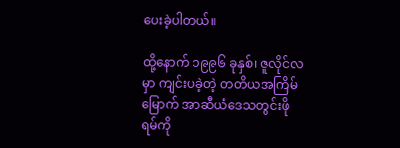ပေးခဲ့ပါတယ်။

ထို့နောက် ၁၉၉၆ ခုနှစ်၊ ဇူလိုင်လမှာ ကျင်းပခဲ့တဲ့ တတိယအကြိမ်မြောက် အာဆီယံဒေသတွင်းဖိုရမ်ကို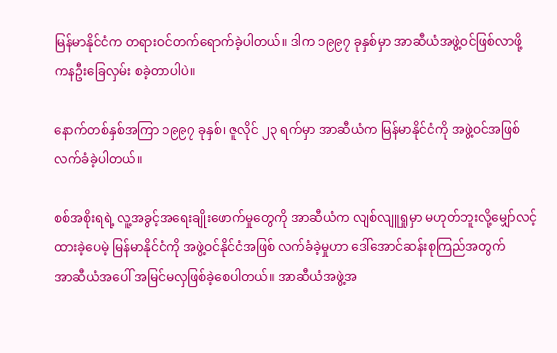မြန်မာနိုင်ငံက တရားဝင်တက်ရောက်ခဲ့ပါတယ်။ ဒါက ၁၉၉၇ ခုနှစ်မှာ အာဆီယံအဖွဲ့ဝင်ဖြစ်လာဖို့
ကနဦးခြေလှမ်း စခဲ့တာပါပဲ။

နောက်တစ်နှစ်အကြာ ၁၉၉၇ ခုနှစ်၊ ဇူလိုင် ၂၃ ရက်မှာ အာဆီယံက မြန်မာနိုင်ငံကို အဖွဲ့ဝင်အဖြစ်
လက်ခံခဲ့ပါတယ်။

စစ်အစိုးရရဲ့ လူ့အခွင့်အရေးချိုးဖောက်မှုတွေကို အာဆီယံက လျစ်လျူရှုမှာ မဟုတ်ဘူးလို့မျှော်လင့်
ထားခဲ့ပေမဲ့ မြန်မာနိုင်ငံကို အဖွဲ့ဝင်နိုင်ငံအဖြစ် လက်ခံခဲ့မှုဟာ ဒေါ်အောင်ဆန်းစုကြည်အတွက်
အာဆီယံအပေါ် အမြင်မလှဖြစ်ခဲ့စေပါတယ်။ အာဆီယံအဖွဲ့အ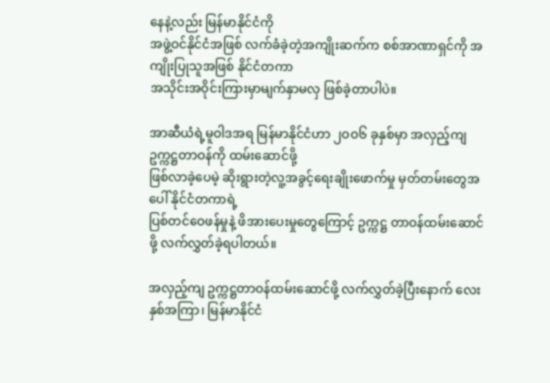နေနဲ့လည်း မြန်မာနိုင်ငံကို
အဖွဲ့ဝင်နိုင်ငံအဖြစ် လက်ခံခဲ့တဲ့အကျိုးဆက်က စစ်အာဏာရှင်ကို အကျိုးပြုသူအဖြစ် နိုင်ငံတကာ
အသိုင်းအဝိုင်းကြားမှာမျက်နှာမလှ ဖြစ်ခဲ့တာပါပဲ။

အာဆီယံရဲ့မူဝါဒအရ မြန်မာနိုင်ငံဟာ ၂ဝဝ၆ ခုနှစ်မှာ အလှည့်ကျ ဥက္ကဋ္ဌတာဝန်ကို ထမ်းဆောင်ဖို့
ဖြစ်လာခဲ့ပေမဲ့ ဆိုးရွားတဲ့လူ့အခွင့်ရေးချိုးဖောက်မှု မှတ်တမ်းတွေအပေါ် နိုင်ငံတကာရဲ့
ပြစ်တင်ဝေဖန်မှုနဲ့ ဖိအားပေးမှုတွေကြောင့် ဥက္ကဋ္ဌ တာဝန်ထမ်းဆောင်ဖို့ လက်လွှတ်ခဲ့ရပါတယ်။

အလှည့်ကျ ဥက္ကဋ္ဌတာဝန်ထမ်းဆောင်ဖို့ လက်လွှတ်ခဲ့ပြီးနောက် လေးနှစ်အကြာ၊ မြန်မာနိုင်ငံ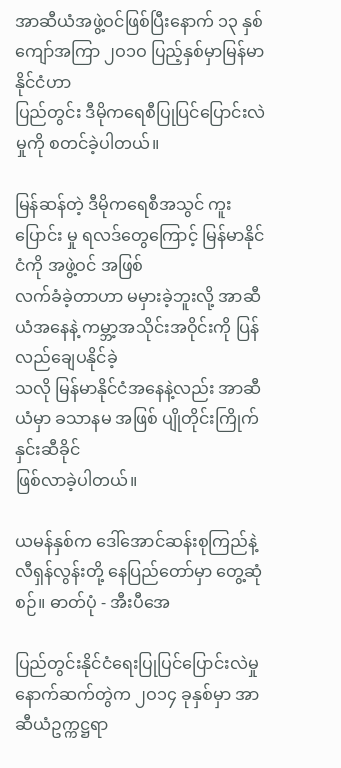အာဆီယံအဖွဲ့ဝင်ဖြစ်ပြီးနောက် ၁၃ နှစ်ကျော်အကြာ ၂ဝ၁ဝ ပြည့်နှစ်မှာမြန်မာနိုင်ငံဟာ
ပြည်တွင်း ဒီမိုကရေစီပြုပြင်ပြောင်းလဲမှုကို စတင်ခဲ့ပါတယ်။

မြန်ဆန်တဲ့ ဒီမိုကရေစီအသွင် ကူးပြောင်း မှု ရလဒ်တွေကြောင့် မြန်မာနိုင်ငံကို အဖွဲ့ဝင် အဖြစ်
လက်ခံခဲ့တာဟာ မမှားခဲ့ဘူးလို့ အာဆီယံအနေနဲ့ ကမ္ဘာ့အသိုင်းအဝိုင်းကို ပြန်လည်ချေပနိုင်ခဲ့
သလို မြန်မာနိုင်ငံအနေနဲ့လည်း အာဆီယံမှာ ခသာနမ အဖြစ် ပျိုတိုင်းကြိုက်နှင်းဆီခိုင်
ဖြစ်လာခဲ့ပါတယ်။

ယမန်နှစ်က ဒေါ်အောင်ဆန်းစုကြည်နဲ့လီရှန်လွန်းတို့ နေပြည်တော်မှာ တွေ့ဆုံစဉ်။ ဓာတ်ပုံ - အီးပီအေ

ပြည်တွင်းနိုင်ငံရေးပြုပြင်ပြောင်းလဲမှု နောက်ဆက်တွဲက ၂ဝ၁၄ ခုနှစ်မှာ အာဆီယံဥက္ကဋ္ဌရာ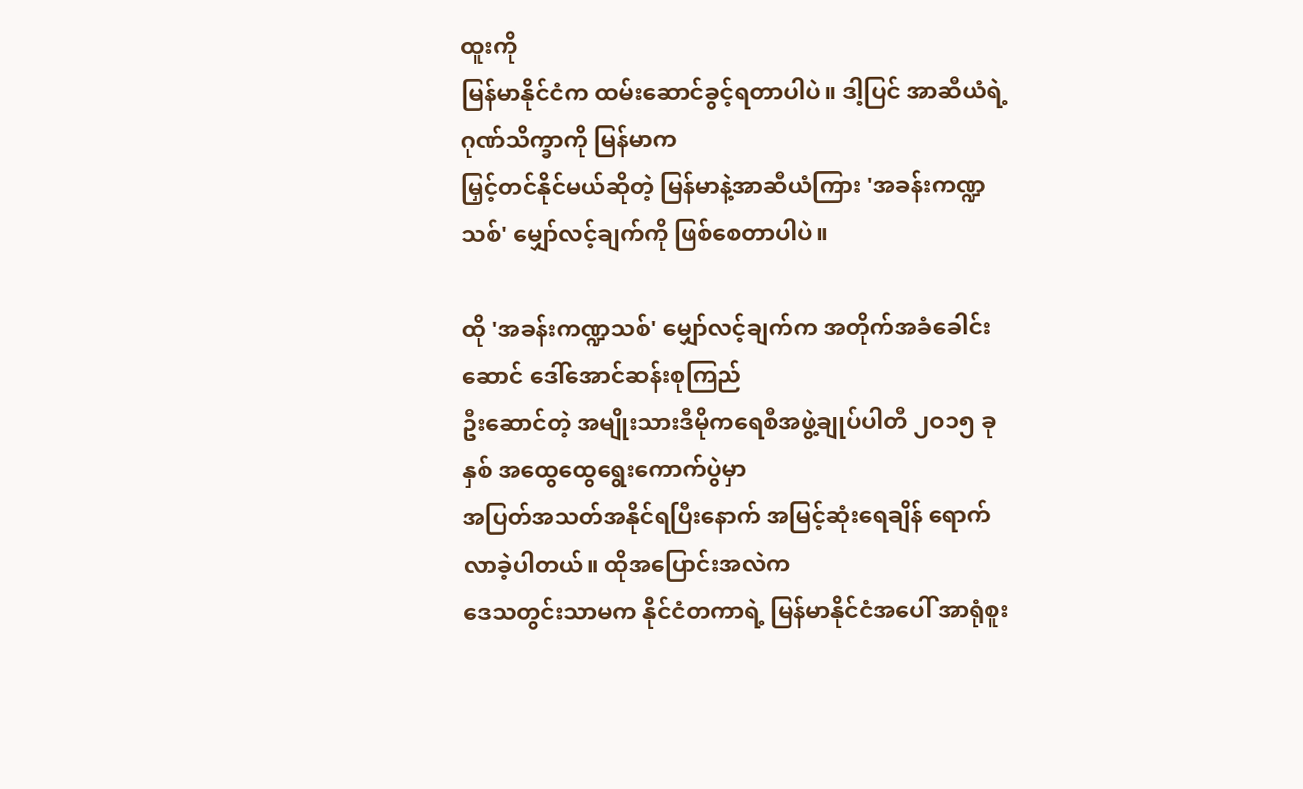ထူးကို
မြန်မာနိုင်ငံက ထမ်းဆောင်ခွင့်ရတာပါပဲ။ ဒါ့ပြင် အာဆီယံရဲ့ ဂုဏ်သိက္ခာကို မြန်မာက
မြှင့်တင်နိုင်မယ်ဆိုတဲ့ မြန်မာနဲ့အာဆီယံကြား 'အခန်းကဏ္ဍသစ်' မျှော်လင့်ချက်ကို ဖြစ်စေတာပါပဲ။

ထို 'အခန်းကဏ္ဍသစ်' မျှော်လင့်ချက်က အတိုက်အခံခေါင်းဆောင် ဒေါ်အောင်ဆန်းစုကြည်
ဦးဆောင်တဲ့ အမျိုးသားဒီမိုကရေစီအဖွဲ့ချုပ်ပါတီ ၂ဝ၁၅ ခုနှစ် အထွေထွေရွေးကောက်ပွဲမှာ
အပြတ်အသတ်အနိုင်ရပြီးနောက် အမြင့်ဆုံးရေချိန် ရောက်လာခဲ့ပါတယ်။ ထိုအပြောင်းအလဲက
ဒေသတွင်းသာမက နိုင်ငံတကာရဲ့ မြန်မာနိုင်ငံအပေါ် အာရုံစူး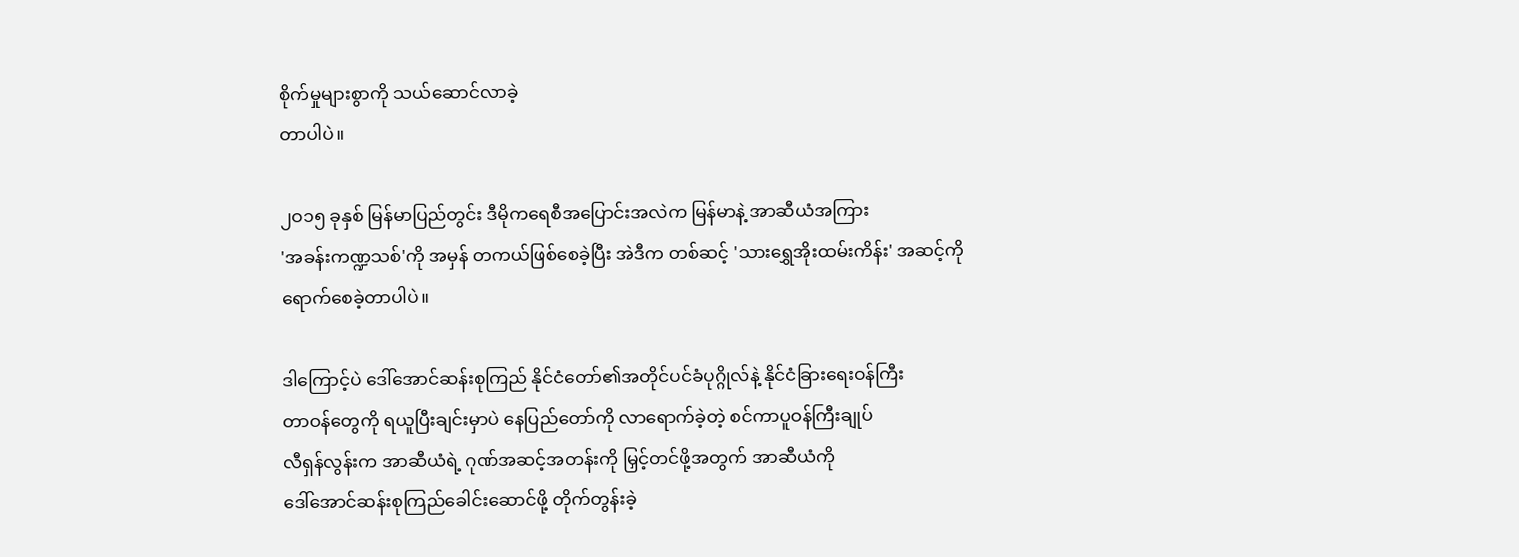စိုက်မှုများစွာကို သယ်ဆောင်လာခဲ့
တာပါပဲ။

၂ဝ၁၅ ခုနှစ် မြန်မာပြည်တွင်း ဒီမိုကရေစီအပြောင်းအလဲက မြန်မာနဲ့ အာဆီယံအကြား
'အခန်းကဏ္ဍသစ်'ကို အမှန် တကယ်ဖြစ်စေခဲ့ပြီး အဲဒီက တစ်ဆင့် 'သားရွှေအိုးထမ်းကိန်း' အဆင့်ကို
ရောက်စေခဲ့တာပါပဲ။

ဒါကြောင့်ပဲ ဒေါ်အောင်ဆန်းစုကြည် နိုင်ငံတော်၏အတိုင်ပင်ခံပုဂ္ဂိုလ်နဲ့ နိုင်ငံခြားရေးဝန်ကြီး
တာဝန်တွေကို ရယူပြီးချင်းမှာပဲ နေပြည်တော်ကို လာရောက်ခဲ့တဲ့ စင်ကာပူဝန်ကြီးချုပ်
လီရှန်လွန်းက အာဆီယံရဲ့ ဂုဏ်အဆင့်အတန်းကို မြှင့်တင်ဖို့အတွက် အာဆီယံကို
ဒေါ်အောင်ဆန်းစုကြည်ခေါင်းဆောင်ဖို့ တိုက်တွန်းခဲ့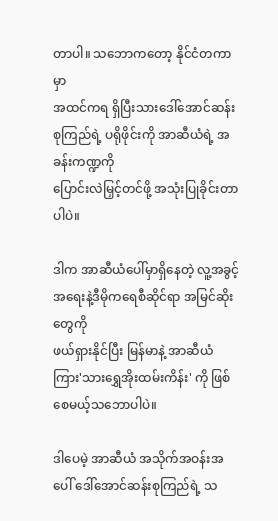တာပါ။ သဘောကတော့ နိုင်ငံတကာမှာ
အထင်ကရ ရှိပြီးသားဒေါ်အောင်ဆန်းစုကြည်ရဲ့ ပရိုဖိုင်းကို အာဆီယံရဲ့ အခန်းကဏ္ဍကို
ပြောင်းလဲမြှင့်တင်ဖို့ အသုံးပြုခိုင်းတာပါပဲ။

ဒါက အာဆီယံပေါ်မှာရှိနေတဲ့ လူ့အခွင့်အရေးနဲ့ဒီမိုကရေစီဆိုင်ရာ အမြင်ဆိုးတွေကို
ဖယ်ရှားနိုင်ပြီး မြန်မာနဲ့ အာဆီယံကြား'သားရွှေအိုးထမ်းကိန်း' ကို ဖြစ်စေမယ့်သဘောပါပဲ။

ဒါပေမဲ့ အာဆီယံ အသိုက်အဝန်းအပေါ် ဒေါ်အောင်ဆန်းစုကြည်ရဲ့ သ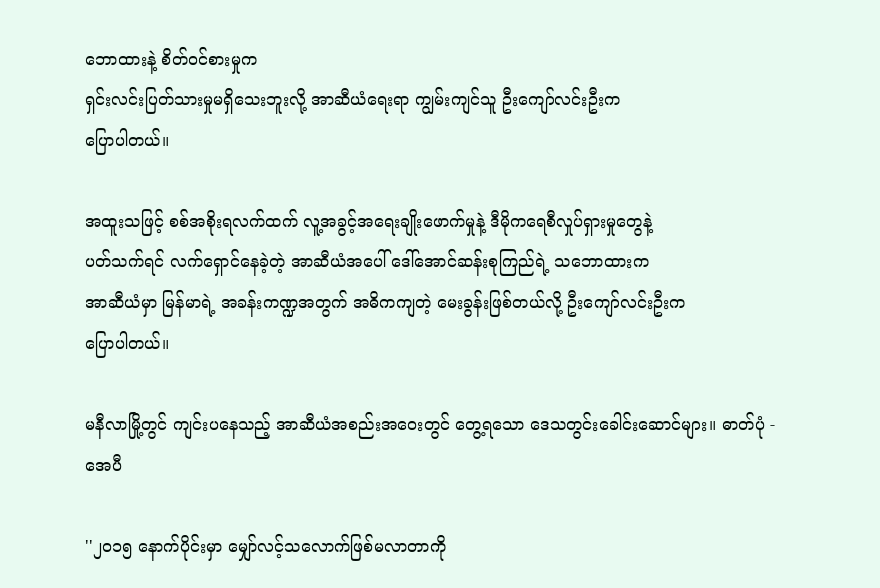ဘောထားနဲ့ စိတ်ဝင်စားမှုက
ရှင်းလင်းပြတ်သားမှုမရှိသေးဘူးလို့ အာဆီယံရေးရာ ကျွမ်းကျင်သူ ဦးကျော်လင်းဦးက
ပြောပါတယ်။

အထူးသဖြင့် စစ်အစိုးရလက်ထက် လူ့အခွင့်အရေးချိုးဖောက်မှုနဲ့ ဒီမိုကရေစီလှုပ်ရှားမှုတွေနဲ့
ပတ်သက်ရင် လက်ရှောင်နေခဲ့တဲ့ အာဆီယံအပေါ် ဒေါ်အောင်ဆန်းစုကြည်ရဲ့ သဘောထားက
အာဆီယံမှာ မြန်မာရဲ့ အခန်းကဏ္ဍအတွက် အဓိကကျတဲ့ မေးခွန်းဖြစ်တယ်လို့ ဦးကျော်လင်းဦးက
ပြောပါတယ်။

မနီလာမြို့တွင် ကျင်းပနေသည့် အာဆီယံအစည်းအဝေးတွင် တွေ့ရသော ဒေသတွင်းခေါင်းဆောင်များ။ ဓာတ်ပုံ - အေပီ

''၂ဝ၁၅ နောက်ပိုင်းမှာ မျှော်လင့်သလောက်ဖြစ်မလာတာကို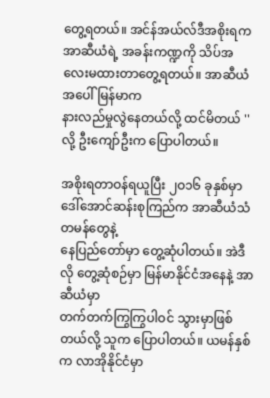တွေ့ရတယ်။ အင်န်အယ်လ်ဒီအစိုးရက
အာဆီယံရဲ့ အခန်းကဏ္ဍကို သိပ်အလေးမထားတာတွေ့ရတယ်။ အာဆီယံအပေါ် မြန်မာက
နားလည်မှုလွဲနေတယ်လို့ ထင်မိတယ် '' လို့ ဦးကျော်ဦးက ပြောပါတယ်။

အစိုးရတာဝန်ရယူပြီး ၂ဝ၁၆ ခုနှစ်မှာဒေါ်အောင်ဆန်းစုကြည်က အာဆီယံသံတမန်တွေနဲ့
နေပြည်တော်မှာ တွေ့ဆုံပါတယ်။ အဲဒီလို တွေ့ဆုံစဉ်မှာ မြန်မာနိုင်ငံအနေနဲ့ အာဆီယံမှာ
တက်တက်ကြွကြွပါဝင် သွားမှာဖြစ်တယ်လို့ သူက ပြောပါတယ်။ ယမန်နှစ်က လာအိုနိုင်ငံမှာ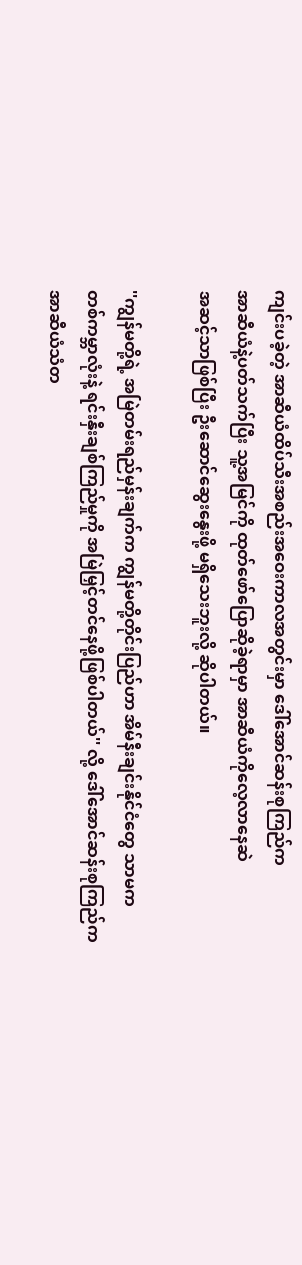ကျင်းပခဲ့တဲ့ အာဆီယံထိပ်သီးအစည်းအဝေးကာလအတွင်းမှာ ဒေါ်အောင်ဆန်းစုကြည်က
အာဆီယံနဲ့ပတ်သက်ပြီး သူ့အမြင်ကို ထုတ်ဖော်ပြောဆိုခဲ့ရာမှာ အာဆီယံကိုလေ့လာနေဆဲ
အဆင့်သာဖြစ်ပြီး ဦးဆောင်ဆွေးနွေးဖို့ မရှိသေးဘူးလို့ ဆိုပါတယ်။

''ကျွန်မတို့ရဲ့ အမြဲတမ်းရည်မှန်းချက်က ကျွန်မတို့တိုင်းပြည်ဟာ အိမ်နီးချင်းနိုင်ငံတွေ သာမက
တစ်ကမ္ဘာလုံးနဲ့ ရင်းနှီးချစ်ကြည်မှုကို အမြဲမြှင့်တင်နေဖို့ဖြစ်ပါတယ်'' လို့ ဒေါ်အောင်ဆန်းစုကြည်က
အာဆီယံသံတ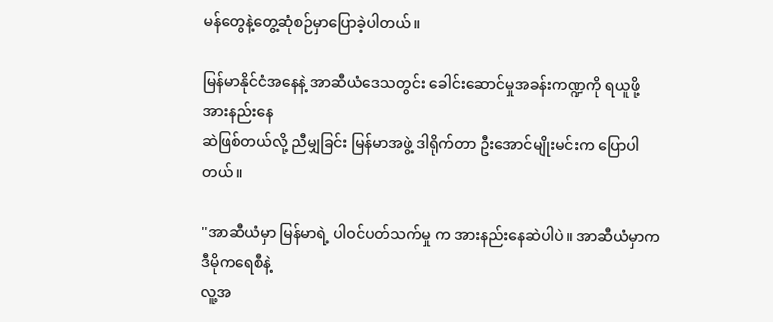မန်တွေနဲ့တွေ့ဆုံစဉ်မှာပြောခဲ့ပါတယ်။

မြန်မာနိုင်ငံအနေနဲ့ အာဆီယံဒေသတွင်း ခေါင်းဆောင်မှုအခန်းကဏ္ဍကို ရယူဖို့ အားနည်းနေ
ဆဲဖြစ်တယ်လို့ ညီမျှခြင်း မြန်မာအဖွဲ့ ဒါရိုက်တာ ဦးအောင်မျိုးမင်းက ပြောပါတယ်။

''အာဆီယံမှာ မြန်မာရဲ့ ပါဝင်ပတ်သက်မှု က အားနည်းနေဆဲပါပဲ။ အာဆီယံမှာက ဒီမိုကရေစီနဲ့
လူ့အ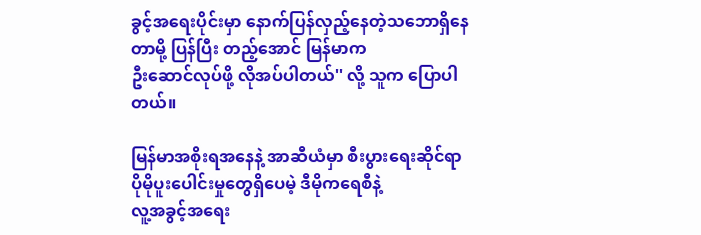ခွင့်အရေးပိုင်းမှာ နောက်ပြန်လှည့်နေတဲ့သဘောရှိနေတာမို့ ပြန်ပြီး တည့်အောင် မြန်မာက
ဦးဆောင်လုပ်ဖို့ လိုအပ်ပါတယ်'' လို့ သူက ပြောပါတယ်။

မြန်မာအစိုးရအနေနဲ့ အာဆီယံမှာ စီးပွားရေးဆိုင်ရာ ပိုမိုပူးပေါင်းမှုတွေရှိပေမဲ့ ဒီမိုကရေစီနဲ့
လူ့အခွင့်အရေး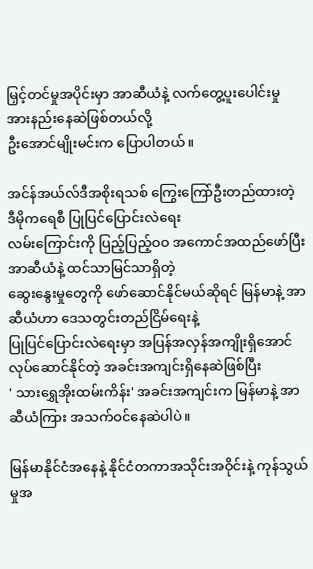မြှင့်တင်မှုအပိုင်းမှာ အာဆီယံနဲ့ လက်တွေ့ပူးပေါင်းမှု အားနည်းနေဆဲဖြစ်တယ်လို့
ဦးအောင်မျိုးမင်းက ပြောပါတယ်။

အင်န်အယ်လ်ဒီအစိုးရသစ် ကြွေးကြော်ဦးတည်ထားတဲ့ ဒီမိုကရေစီ ပြုပြင်ပြောင်းလဲရေး
လမ်းကြောင်းကို ပြည့်ပြည့်ဝဝ အကောင်အထည်ဖော်ပြီး အာဆီယံနဲ့ ထင်သာမြင်သာရှိတဲ့
ဆွေးနွေးမှုတွေကို ဖော်ဆောင်နိုင်မယ်ဆိုရင် မြန်မာနဲ့ အာဆီယံဟာ ဒေသတွင်းတည်ငြိမ်ရေးနဲ့
ပြုပြင်ပြောင်းလဲရေးမှာ အပြန်အလှန်အကျိုးရှိအောင် လုပ်ဆောင်နိုင်တဲ့ အခင်းအကျင်းရှိနေဆဲဖြစ်ပြီး
' သားရွှေအိုးထမ်းကိန်း' အခင်းအကျင်းက မြန်မာနဲ့ အာဆီယံကြား အသက်ဝင်နေဆဲပါပဲ။

မြန်မာနိုင်ငံအနေနဲ့ နိုင်ငံတကာအသိုင်းအဝိုင်းနဲ့ ကုန်သွယ်မှုအ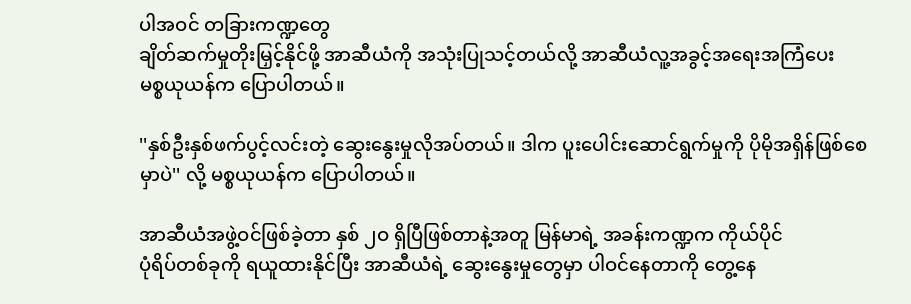ပါအဝင် တခြားကဏ္ဍတွေ
ချိတ်ဆက်မှုတိုးမြှင့်နိုင်ဖို့ အာဆီယံကို အသုံးပြုသင့်တယ်လို့ အာဆီယံလူ့အခွင့်အရေးအကြံပေး
မစ္စယုယန်က ပြောပါတယ်။

''နှစ်ဦးနှစ်ဖက်ပွင့်လင်းတဲ့ ဆွေးနွေးမှုလိုအပ်တယ်။ ဒါက ပူးပေါင်းဆောင်ရွက်မှုကို ပိုမိုအရှိန်ဖြစ်စေ
မှာပဲ'' လို့ မစ္စယုယန်က ပြောပါတယ်။

အာဆီယံအဖွဲ့ဝင်ဖြစ်ခဲ့တာ နှစ် ၂ဝ ရှိပြီဖြစ်တာနဲ့အတူ မြန်မာရဲ့ အခန်းကဏ္ဍက ကိုယ်ပိုင်
ပုံရိပ်တစ်ခုကို ရယူထားနိုင်ပြီး အာဆီယံရဲ့ ဆွေးနွေးမှုတွေမှာ ပါဝင်နေတာကို တွေ့နေ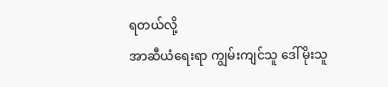ရတယ်လို့
အာဆီယံရေးရာ ကျွမ်းကျင်သူ ဒေါ်မိုးသူ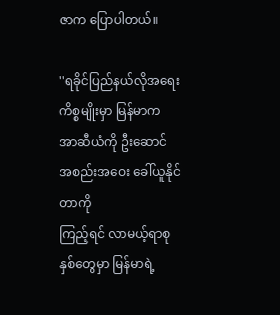ဇာက ပြောပါတယ်။

''ရခိုင်ပြည်နယ်လိုအရေး ကိစ္စမျိုးမှာ မြန်မာက အာဆီယံကို ဦးဆောင် အစည်းအဝေး ခေါ်ယူနိုင်တာကို
ကြည့်ရင် လာမယ့်ရာစုနှစ်တွေမှာ မြန်မာရဲ့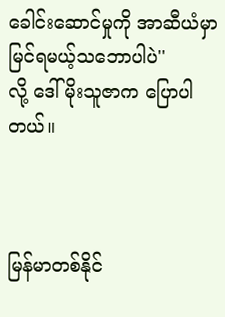ခေါင်းဆောင်မှုကို အာဆီယံမှာ မြင်ရမယ့်သဘောပါပဲ''
လို့ ဒေါ်မိုးသူဇာက ပြောပါတယ်။



မြန်မာတစ်နိုင်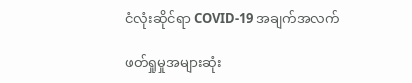ငံလုံးဆိုင်ရာ COVID-19 အချက်အလက်

ဖတ်ရှုမှုအများဆုံး